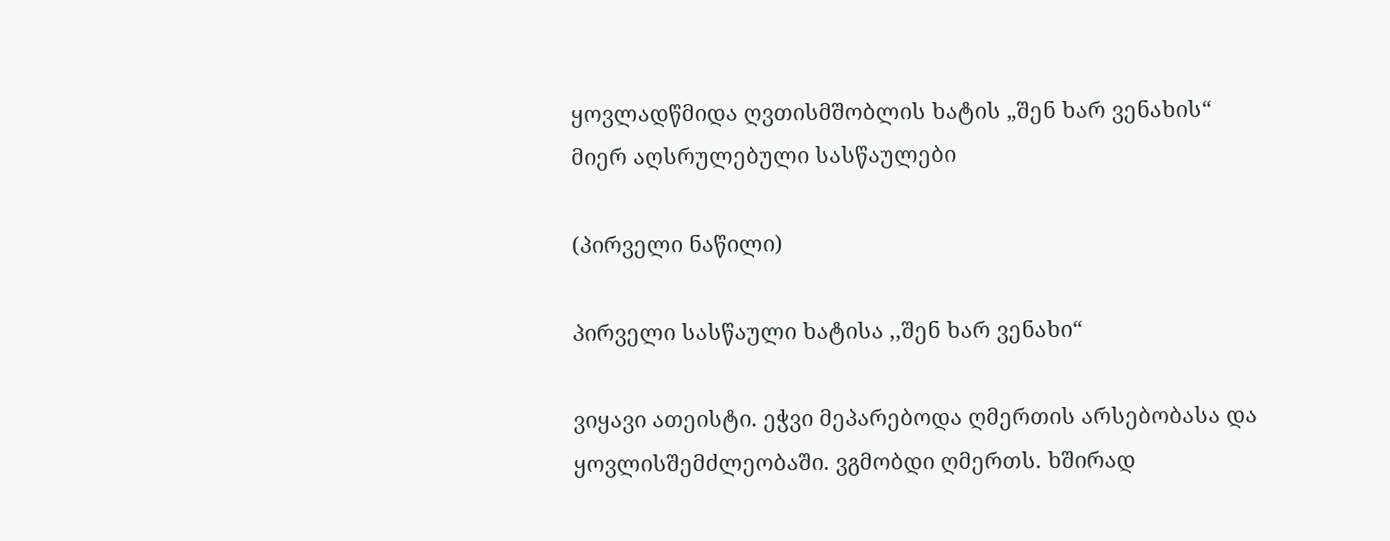ყოვლადწმიდა ღვთისმშობლის ხატის „შენ ხარ ვენახის“
მიერ აღსრულებული სასწაულები

(პირველი ნაწილი)

პირველი სასწაული ხატისა ,,შენ ხარ ვენახი“

ვიყავი ათეისტი. ეჭვი მეპარებოდა ღმერთის არსებობასა და ყოვლისშემძლეობაში. ვგმობდი ღმერთს. ხშირად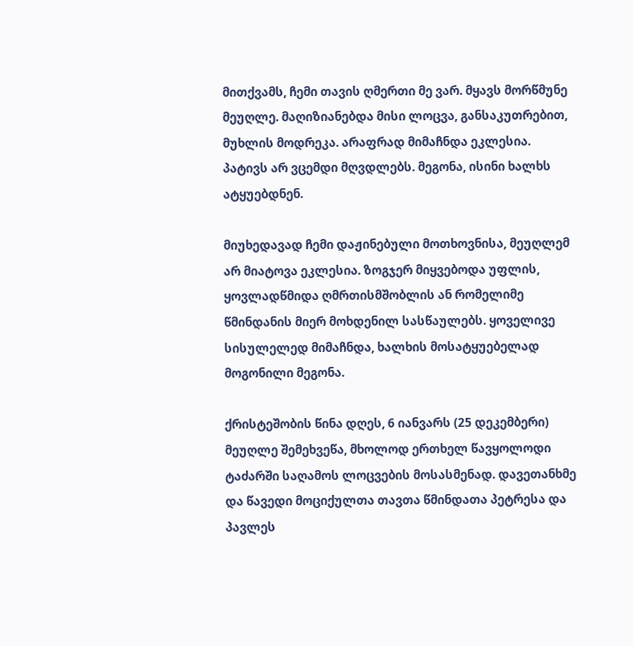მითქვამს, ჩემი თავის ღმერთი მე ვარ. მყავს მორწმუნე მეუღლე. მაღიზიანებდა მისი ლოცვა, განსაკუთრებით, მუხლის მოდრეკა. არაფრად მიმაჩნდა ეკლესია. პატივს არ ვცემდი მღვდლებს. მეგონა, ისინი ხალხს ატყუებდნენ.

მიუხედავად ჩემი დაჟინებული მოთხოვნისა, მეუღლემ არ მიატოვა ეკლესია. ზოგჯერ მიყვებოდა უფლის, ყოვლადწმიდა ღმრთისმშობლის ან რომელიმე წმინდანის მიერ მოხდენილ სასწაულებს. ყოველივე სისულელედ მიმაჩნდა, ხალხის მოსატყუებელად მოგონილი მეგონა.

ქრისტეშობის წინა დღეს, 6 იანვარს (25 დეკემბერი) მეუღლე შემეხვეწა, მხოლოდ ერთხელ წავყოლოდი ტაძარში საღამოს ლოცვების მოსასმენად. დავეთანხმე და წავედი მოციქულთა თავთა წმინდათა პეტრესა და პავლეს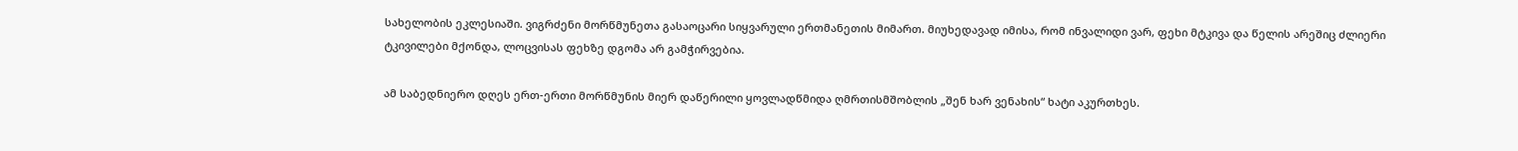სახელობის ეკლესიაში. ვიგრძენი მორწმუნეთა გასაოცარი სიყვარული ერთმანეთის მიმართ. მიუხედავად იმისა, რომ ინვალიდი ვარ, ფეხი მტკივა და წელის არეშიც ძლიერი ტკივილები მქონდა, ლოცვისას ფეხზე დგომა არ გამჭირვებია.

ამ საბედნიერო დღეს ერთ-ერთი მორწმუნის მიერ დაწერილი ყოვლადწმიდა ღმრთისმშობლის „შენ ხარ ვენახის“ ხატი აკურთხეს.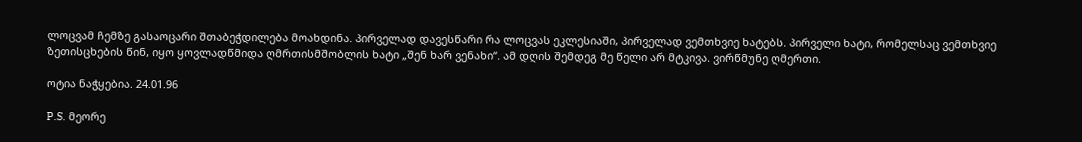ლოცვამ ჩემზე გასაოცარი შთაბეჭდილება მოახდინა. პირველად დავესწარი რა ლოცვას ეკლესიაში, პირველად ვემთხვიე ხატებს. პირველი ხატი, რომელსაც ვემთხვიე ზეთისცხების წინ, იყო ყოვლადწმიდა ღმრთისმშობლის ხატი „შენ ხარ ვენახი“. ამ დღის შემდეგ მე წელი არ მტკივა. ვირწმუნე ღმერთი.

ოტია ნაჭყებია. 24.01.96

P.S. მეორე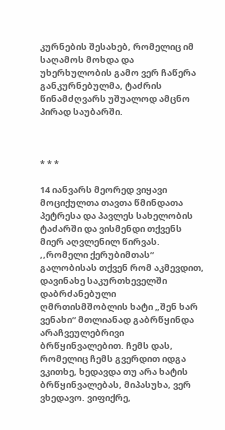კურნების შესახებ, რომელიც იმ საღამოს მოხდა და უხერხულობის გამო ვერ ჩაწერა განკურნებულმა, ტაძრის წინამძღვარს უშუალოდ ამცნო პირად საუბარში.



* * *

14 იანვარს მეორედ ვიყავი მოციქულთა თავთა წმინდათა პეტრესა და პავლეს სახელობის ტაძარში და ვისმენდი თქვენს მიერ აღვლენილ წირვას. ,,რომელი ქერუბიმთას“ გალობისას თქვენ რომ აკმევდით, დავინახე საკურთხეველში დაბრძანებული ღმრთისმშობლის ხატი „შენ ხარ ვენახი“ მთლიანად გაბრწყინდა არაჩვეულებრივი ბრწყინვალებით. ჩემს დას, რომელიც ჩემს გვერდით იდგა ვკითხე, ხედავდა თუ არა ხატის ბრწყინვალებას, მიპასუხა, ვერ ვხედავო. ვიფიქრე,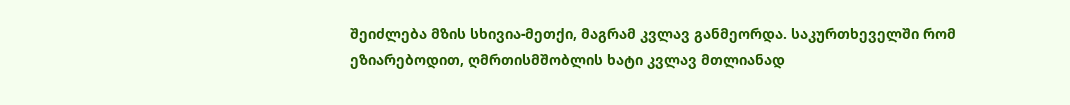შეიძლება მზის სხივია-მეთქი, მაგრამ კვლავ განმეორდა. საკურთხეველში რომ ეზიარებოდით, ღმრთისმშობლის ხატი კვლავ მთლიანად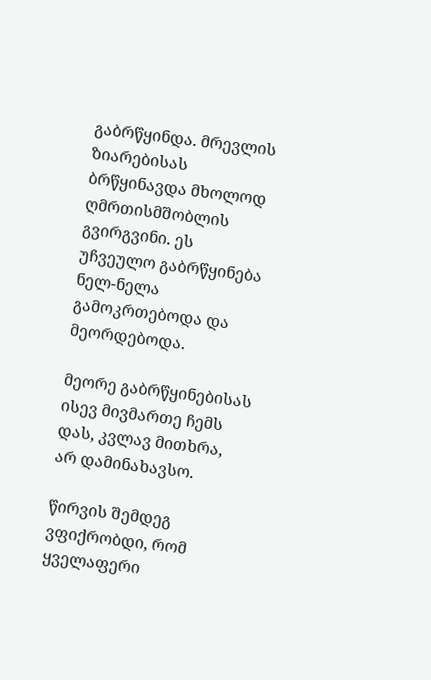გაბრწყინდა. მრევლის ზიარებისას ბრწყინავდა მხოლოდ ღმრთისმშობლის გვირგვინი. ეს უჩვეულო გაბრწყინება ნელ-ნელა გამოკრთებოდა და მეორდებოდა.

მეორე გაბრწყინებისას ისევ მივმართე ჩემს დას, კვლავ მითხრა, არ დამინახავსო.

წირვის შემდეგ ვფიქრობდი, რომ ყველაფერი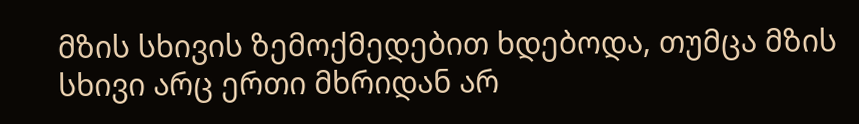მზის სხივის ზემოქმედებით ხდებოდა, თუმცა მზის სხივი არც ერთი მხრიდან არ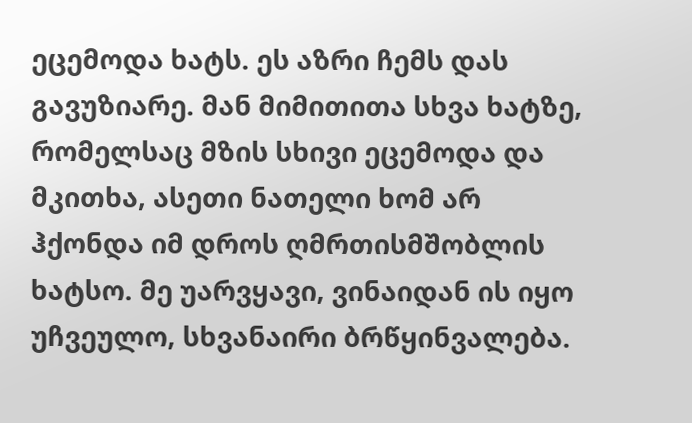ეცემოდა ხატს. ეს აზრი ჩემს დას გავუზიარე. მან მიმითითა სხვა ხატზე, რომელსაც მზის სხივი ეცემოდა და მკითხა, ასეთი ნათელი ხომ არ ჰქონდა იმ დროს ღმრთისმშობლის ხატსო. მე უარვყავი, ვინაიდან ის იყო უჩვეულო, სხვანაირი ბრწყინვალება.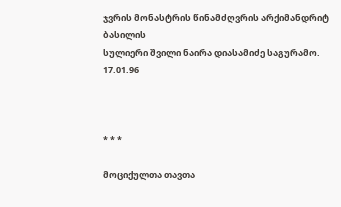ჯვრის მონასტრის წინამძღვრის არქიმანდრიტ ბასილის
სულიერი შვილი ნაირა დიასამიძე საგურამო.
17.01.96



* * *

მოციქულთა თავთა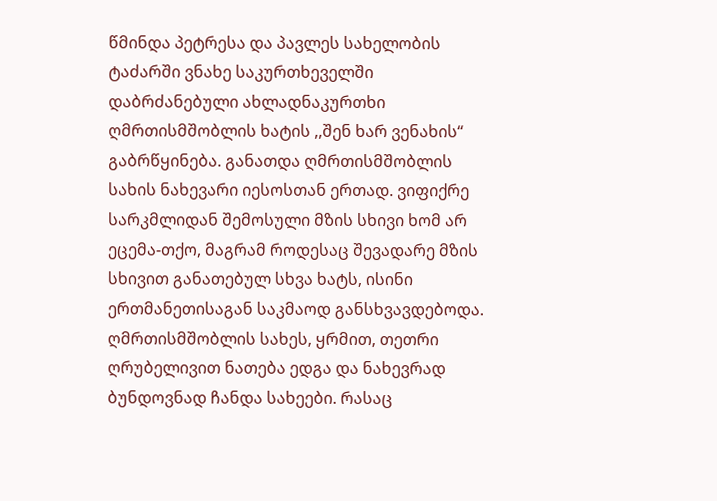წმინდა პეტრესა და პავლეს სახელობის ტაძარში ვნახე საკურთხეველში დაბრძანებული ახლადნაკურთხი ღმრთისმშობლის ხატის ,,შენ ხარ ვენახის“ გაბრწყინება. განათდა ღმრთისმშობლის სახის ნახევარი იესოსთან ერთად. ვიფიქრე სარკმლიდან შემოსული მზის სხივი ხომ არ ეცემა-თქო, მაგრამ როდესაც შევადარე მზის სხივით განათებულ სხვა ხატს, ისინი ერთმანეთისაგან საკმაოდ განსხვავდებოდა. ღმრთისმშობლის სახეს, ყრმით, თეთრი ღრუბელივით ნათება ედგა და ნახევრად ბუნდოვნად ჩანდა სახეები. რასაც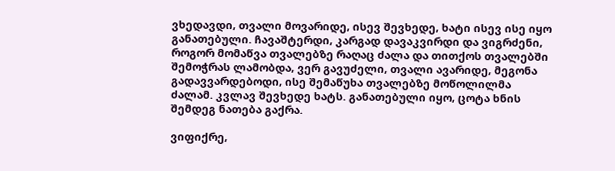ვხედავდი, თვალი მოვარიდე, ისევ შევხედე, ხატი ისევ ისე იყო განათებული. ჩავაშტერდი, კარგად დავაკვირდი და ვიგრძენი, როგორ მომაწვა თვალებზე რაღაც ძალა და თითქოს თვალებში შემოჭრას ლამობდა, ვერ გავუძელი, თვალი ავარიდე, მეგონა გადავვარდებოდი, ისე შემაწუხა თვალებზე მოწოლილმა ძალამ. კვლავ შევხედე ხატს. განათებული იყო, ცოტა ხნის შემდეგ ნათება გაქრა.

ვიფიქრე,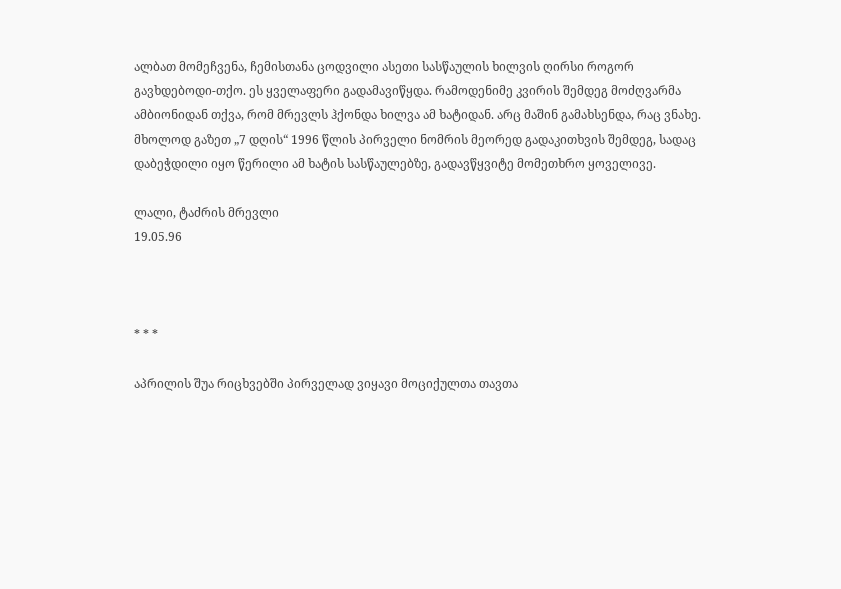ალბათ მომეჩვენა, ჩემისთანა ცოდვილი ასეთი სასწაულის ხილვის ღირსი როგორ გავხდებოდი-თქო. ეს ყველაფერი გადამავიწყდა. რამოდენიმე კვირის შემდეგ მოძღვარმა ამბიონიდან თქვა, რომ მრევლს ჰქონდა ხილვა ამ ხატიდან. არც მაშინ გამახსენდა, რაც ვნახე. მხოლოდ გაზეთ „7 დღის“ 1996 წლის პირველი ნომრის მეორედ გადაკითხვის შემდეგ, სადაც დაბეჭდილი იყო წერილი ამ ხატის სასწაულებზე, გადავწყვიტე მომეთხრო ყოველივე.

ლალი, ტაძრის მრევლი
19.05.96



* * *

აპრილის შუა რიცხვებში პირველად ვიყავი მოციქულთა თავთა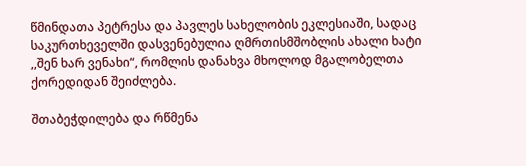წმინდათა პეტრესა და პავლეს სახელობის ეკლესიაში, სადაც საკურთხეველში დასვენებულია ღმრთისმშობლის ახალი ხატი ,,შენ ხარ ვენახი“, რომლის დანახვა მხოლოდ მგალობელთა ქორედიდან შეიძლება.

შთაბეჭდილება და რწმენა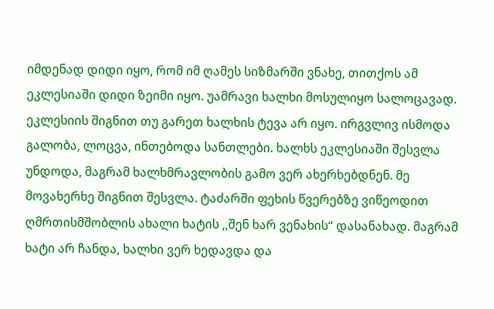იმდენად დიდი იყო, რომ იმ ღამეს სიზმარში ვნახე, თითქოს ამ ეკლესიაში დიდი ზეიმი იყო. უამრავი ხალხი მოსულიყო სალოცავად. ეკლესიის შიგნით თუ გარეთ ხალხის ტევა არ იყო. ირგვლივ ისმოდა გალობა, ლოცვა, ინთებოდა სანთლები. ხალხს ეკლესიაში შესვლა უნდოდა, მაგრამ ხალხმრავლობის გამო ვერ ახერხებდნენ. მე მოვახერხე შიგნით შესვლა. ტაძარში ფეხის წვერებზე ვიწეოდით ღმრთისმშობლის ახალი ხატის ,,შენ ხარ ვენახის“ დასანახად. მაგრამ ხატი არ ჩანდა, ხალხი ვერ ხედავდა და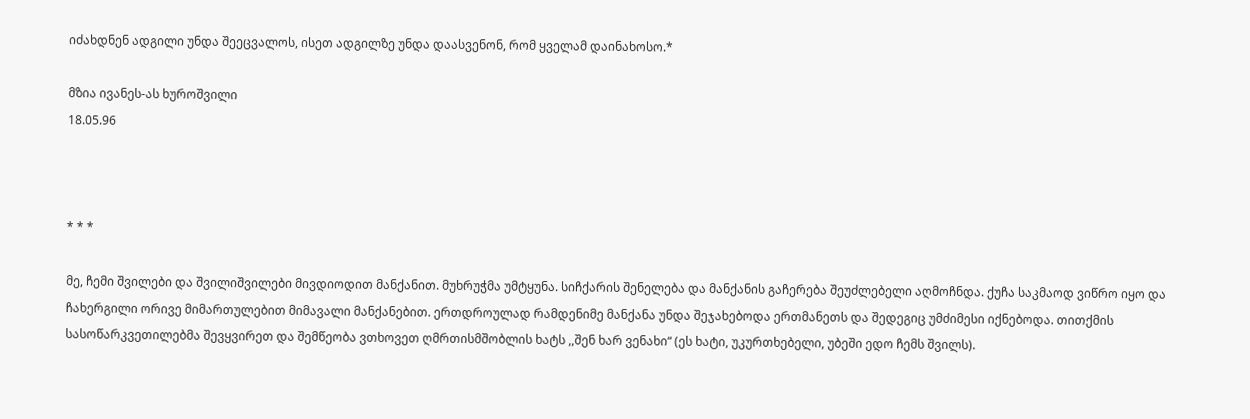იძახდნენ ადგილი უნდა შეეცვალოს, ისეთ ადგილზე უნდა დაასვენონ, რომ ყველამ დაინახოსო.*

მზია ივანეს-ას ხუროშვილი
18.05.96



* * *

მე, ჩემი შვილები და შვილიშვილები მივდიოდით მანქანით. მუხრუჭმა უმტყუნა. სიჩქარის შენელება და მანქანის გაჩერება შეუძლებელი აღმოჩნდა. ქუჩა საკმაოდ ვიწრო იყო და ჩახერგილი ორივე მიმართულებით მიმავალი მანქანებით. ერთდროულად რამდენიმე მანქანა უნდა შეჯახებოდა ერთმანეთს და შედეგიც უმძიმესი იქნებოდა. თითქმის სასოწარკვეთილებმა შევყვირეთ და შემწეობა ვთხოვეთ ღმრთისმშობლის ხატს ,,შენ ხარ ვენახი“ (ეს ხატი, უკურთხებელი, უბეში ედო ჩემს შვილს).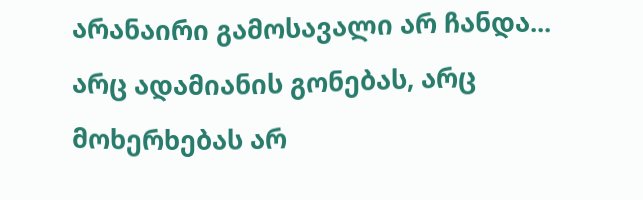არანაირი გამოსავალი არ ჩანდა... არც ადამიანის გონებას, არც მოხერხებას არ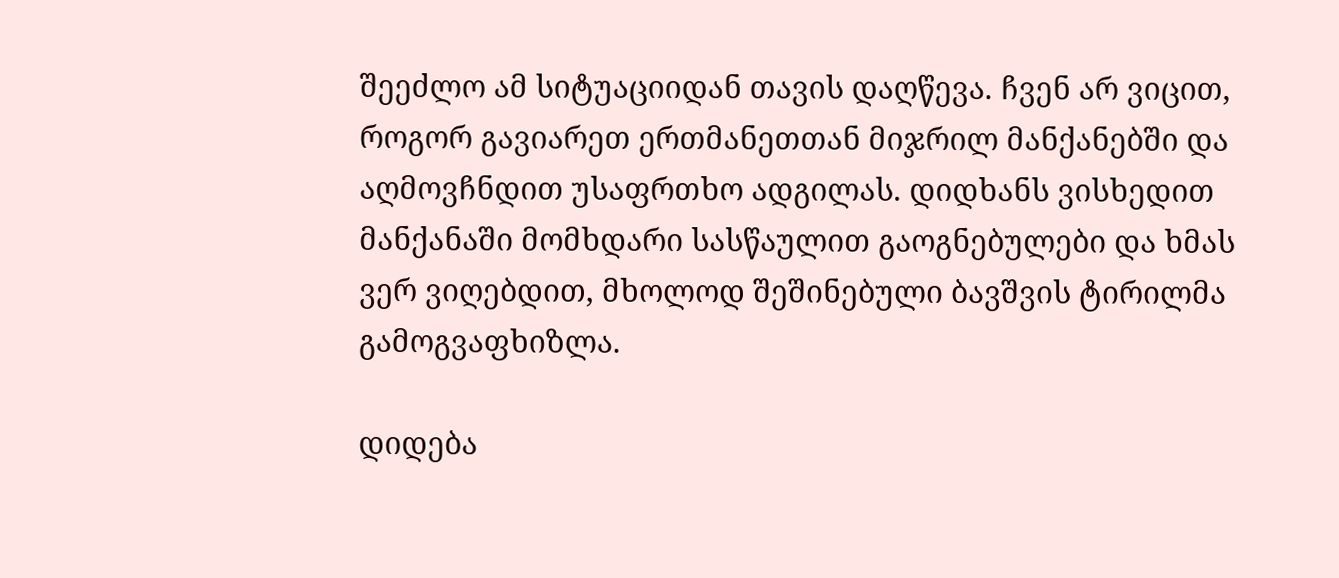შეეძლო ამ სიტუაციიდან თავის დაღწევა. ჩვენ არ ვიცით, როგორ გავიარეთ ერთმანეთთან მიჯრილ მანქანებში და აღმოვჩნდით უსაფრთხო ადგილას. დიდხანს ვისხედით მანქანაში მომხდარი სასწაულით გაოგნებულები და ხმას ვერ ვიღებდით, მხოლოდ შეშინებული ბავშვის ტირილმა გამოგვაფხიზლა.

დიდება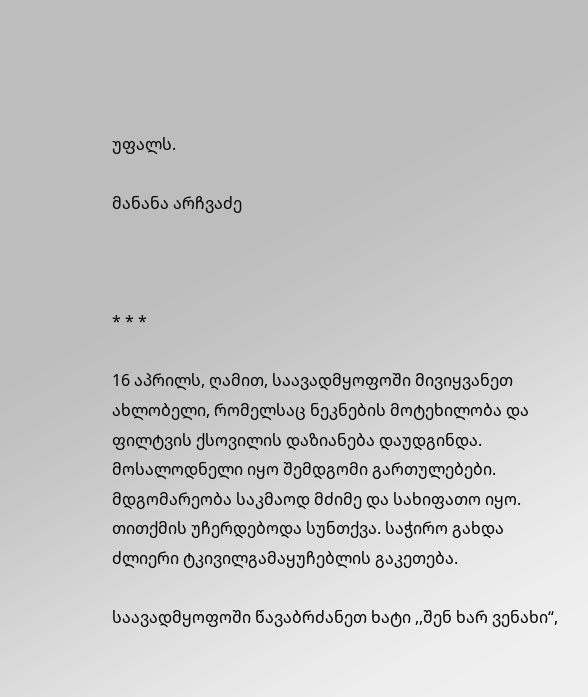უფალს.

მანანა არჩვაძე



* * *

16 აპრილს, ღამით, საავადმყოფოში მივიყვანეთ ახლობელი, რომელსაც ნეკნების მოტეხილობა და ფილტვის ქსოვილის დაზიანება დაუდგინდა. მოსალოდნელი იყო შემდგომი გართულებები. მდგომარეობა საკმაოდ მძიმე და სახიფათო იყო. თითქმის უჩერდებოდა სუნთქვა. საჭირო გახდა ძლიერი ტკივილგამაყუჩებლის გაკეთება.

საავადმყოფოში წავაბრძანეთ ხატი ,,შენ ხარ ვენახი“,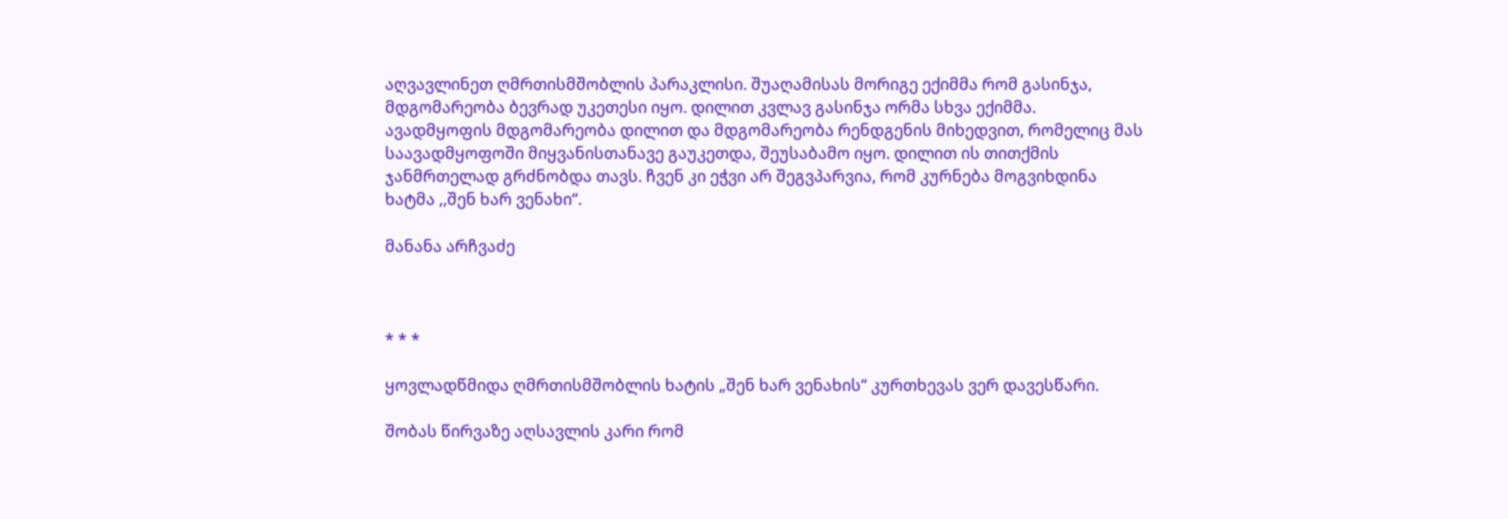აღვავლინეთ ღმრთისმშობლის პარაკლისი. შუაღამისას მორიგე ექიმმა რომ გასინჯა, მდგომარეობა ბევრად უკეთესი იყო. დილით კვლავ გასინჯა ორმა სხვა ექიმმა. ავადმყოფის მდგომარეობა დილით და მდგომარეობა რენდგენის მიხედვით, რომელიც მას საავადმყოფოში მიყვანისთანავე გაუკეთდა, შეუსაბამო იყო. დილით ის თითქმის ჯანმრთელად გრძნობდა თავს. ჩვენ კი ეჭვი არ შეგვპარვია, რომ კურნება მოგვიხდინა ხატმა ,,შენ ხარ ვენახი“.

მანანა არჩვაძე



* * *

ყოვლადწმიდა ღმრთისმშობლის ხატის „შენ ხარ ვენახის“ კურთხევას ვერ დავესწარი.

შობას წირვაზე აღსავლის კარი რომ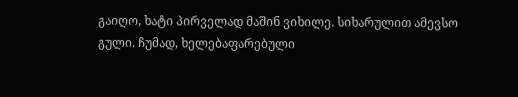გაიღო, ხატი პირველად მაშინ ვიხილე. სიხარულით ამევსო გული. ჩუმად, ხელებაფარებული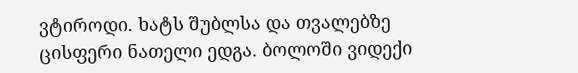ვტიროდი. ხატს შუბლსა და თვალებზე ცისფერი ნათელი ედგა. ბოლოში ვიდექი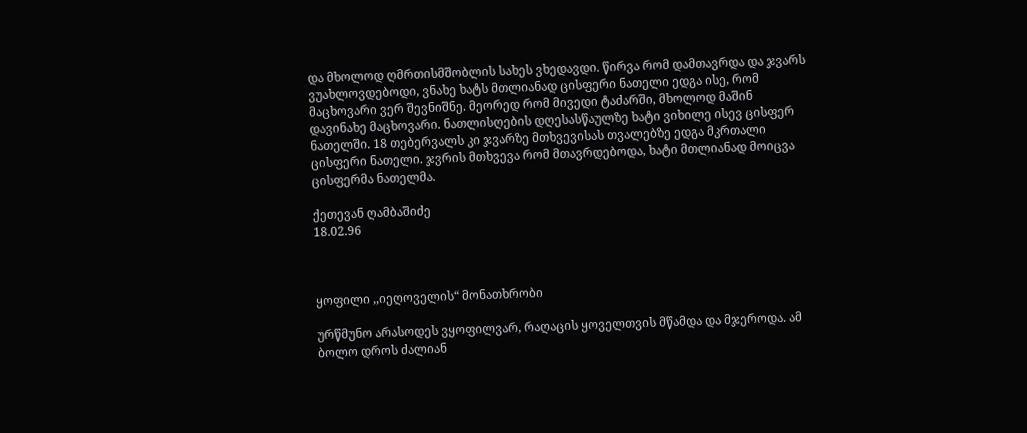და მხოლოდ ღმრთისმშობლის სახეს ვხედავდი. წირვა რომ დამთავრდა და ჯვარს ვუახლოვდებოდი, ვნახე ხატს მთლიანად ცისფერი ნათელი ედგა ისე, რომ მაცხოვარი ვერ შევნიშნე. მეორედ რომ მივედი ტაძარში, მხოლოდ მაშინ დავინახე მაცხოვარი. ნათლისღების დღესასწაულზე ხატი ვიხილე ისევ ცისფერ ნათელში. 18 თებერვალს კი ჯვარზე მთხვევისას თვალებზე ედგა მკრთალი ცისფერი ნათელი. ჯვრის მთხვევა რომ მთავრდებოდა, ხატი მთლიანად მოიცვა ცისფერმა ნათელმა.

ქეთევან ღამბაშიძე
18.02.96



ყოფილი ,,იეღოველის“ მონათხრობი

ურწმუნო არასოდეს ვყოფილვარ, რაღაცის ყოველთვის მწამდა და მჯეროდა. ამ ბოლო დროს ძალიან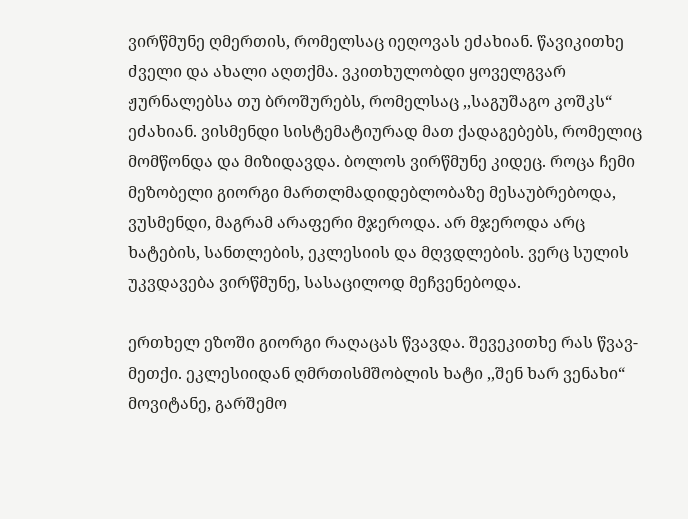ვირწმუნე ღმერთის, რომელსაც იეღოვას ეძახიან. წავიკითხე ძველი და ახალი აღთქმა. ვკითხულობდი ყოველგვარ ჟურნალებსა თუ ბროშურებს, რომელსაც ,,საგუშაგო კოშკს“ ეძახიან. ვისმენდი სისტემატიურად მათ ქადაგებებს, რომელიც მომწონდა და მიზიდავდა. ბოლოს ვირწმუნე კიდეც. როცა ჩემი მეზობელი გიორგი მართლმადიდებლობაზე მესაუბრებოდა, ვუსმენდი, მაგრამ არაფერი მჯეროდა. არ მჯეროდა არც ხატების, სანთლების, ეკლესიის და მღვდლების. ვერც სულის უკვდავება ვირწმუნე, სასაცილოდ მეჩვენებოდა.

ერთხელ ეზოში გიორგი რაღაცას წვავდა. შევეკითხე რას წვავ-მეთქი. ეკლესიიდან ღმრთისმშობლის ხატი ,,შენ ხარ ვენახი“ მოვიტანე, გარშემო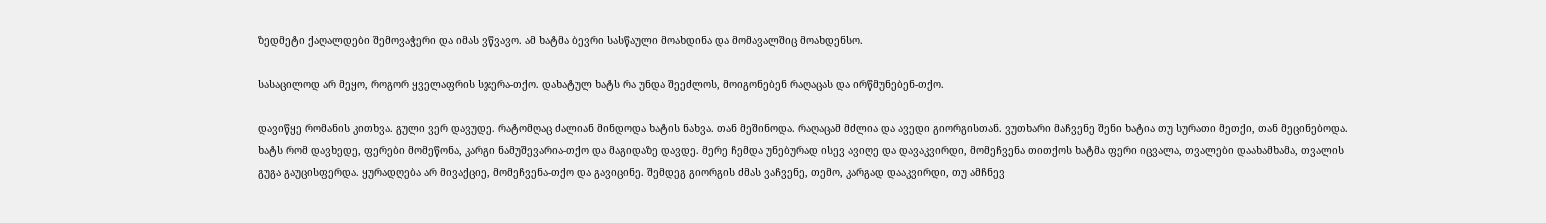ზედმეტი ქაღალდები შემოვაჭერი და იმას ვწვავო. ამ ხატმა ბევრი სასწაული მოახდინა და მომავალშიც მოახდენსო.

სასაცილოდ არ მეყო, როგორ ყველაფრის სჯერა-თქო. დახატულ ხატს რა უნდა შეეძლოს, მოიგონებენ რაღაცას და ირწმუნებენ-თქო.

დავიწყე რომანის კითხვა. გული ვერ დავუდე. რატომღაც ძალიან მინდოდა ხატის ნახვა. თან მეშინოდა. რაღაცამ მძლია და ავედი გიორგისთან. ვუთხარი მაჩვენე შენი ხატია თუ სურათი მეთქი, თან მეცინებოდა. ხატს რომ დავხედე, ფერები მომეწონა, კარგი ნამუშევარია-თქო და მაგიდაზე დავდე. მერე ჩემდა უნებურად ისევ ავიღე და დავაკვირდი, მომეჩვენა თითქოს ხატმა ფერი იცვალა, თვალები დაახამხამა, თვალის გუგა გაუცისფერდა. ყურადღება არ მივაქციე, მომეჩვენა-თქო და გავიცინე. შემდეგ გიორგის ძმას ვაჩვენე, თემო, კარგად დააკვირდი, თუ ამჩნევ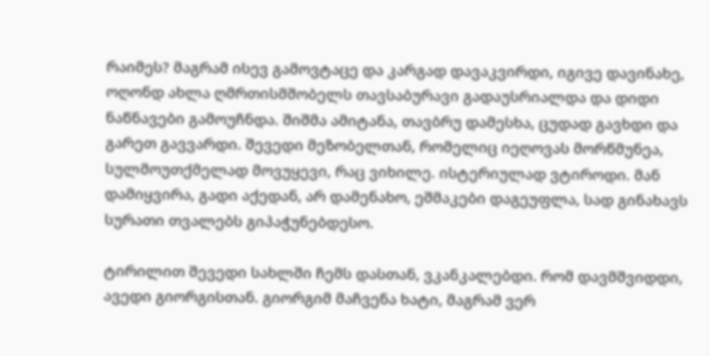რაიმეს? მაგრამ ისევ გამოვტაცე და კარგად დავაკვირდი, იგივე დავინახე, ოღონდ ახლა ღმრთისმშობელს თავსაბურავი გადაუსრიალდა და დიდი ნაწნავები გამოუჩნდა. შიშმა ამიტანა, თავბრუ დამესხა, ცუდად გავხდი და გარეთ გავვარდი. შევედი მეზობელთან, რომელიც იეღოვას მორწმუნეა, სულმოუთქმელად მოვუყევი, რაც ვიხილე. ისტერიულად ვტიროდი. მან დამიყვირა, გადი აქედან, არ დამენახო, ეშმაკები დაგეუფლა, სად გინახავს სურათი თვალებს გიპაჭუნებდესო.

ტირილით შევედი სახლში ჩემს დასთან, ვკანკალებდი. რომ დავმშვიდდი, ავედი გიორგისთან. გიორგიმ მაჩვენა ხატი, მაგრამ ვერ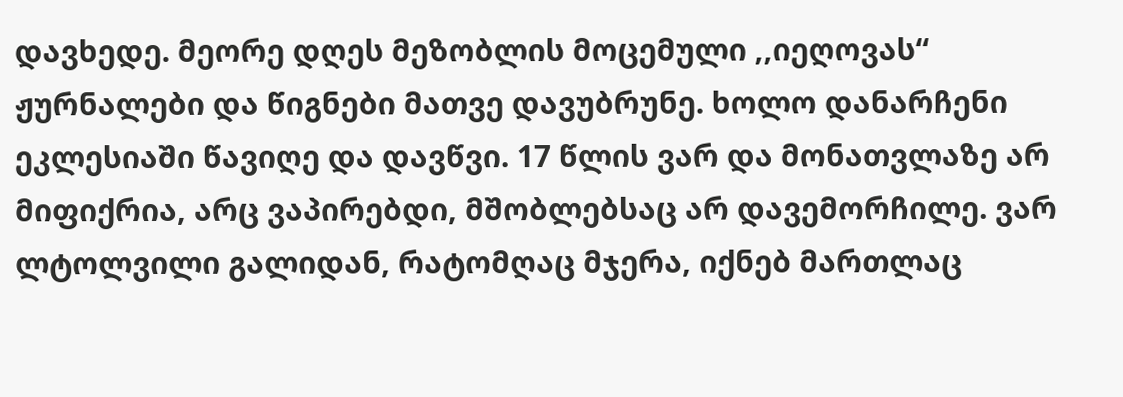დავხედე. მეორე დღეს მეზობლის მოცემული ,,იეღოვას“ ჟურნალები და წიგნები მათვე დავუბრუნე. ხოლო დანარჩენი ეკლესიაში წავიღე და დავწვი. 17 წლის ვარ და მონათვლაზე არ მიფიქრია, არც ვაპირებდი, მშობლებსაც არ დავემორჩილე. ვარ ლტოლვილი გალიდან, რატომღაც მჯერა, იქნებ მართლაც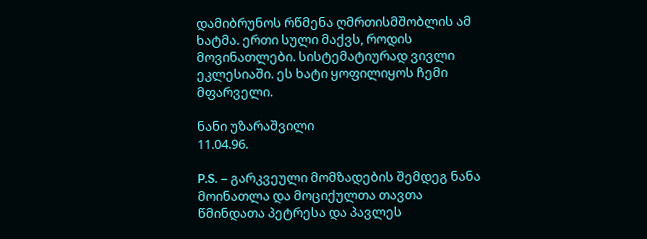დამიბრუნოს რწმენა ღმრთისმშობლის ამ ხატმა. ერთი სული მაქვს, როდის მოვინათლები. სისტემატიურად ვივლი ეკლესიაში. ეს ხატი ყოფილიყოს ჩემი მფარველი.

ნანი უზარაშვილი
11.04.96.

P.S. – გარკვეული მომზადების შემდეგ ნანა მოინათლა და მოციქულთა თავთა წმინდათა პეტრესა და პავლეს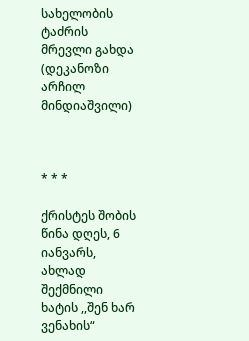სახელობის ტაძრის მრევლი გახდა (დეკანოზი არჩილ მინდიაშვილი)



* * *

ქრისტეს შობის წინა დღეს, 6 იანვარს, ახლად შექმნილი ხატის ,,შენ ხარ ვენახის“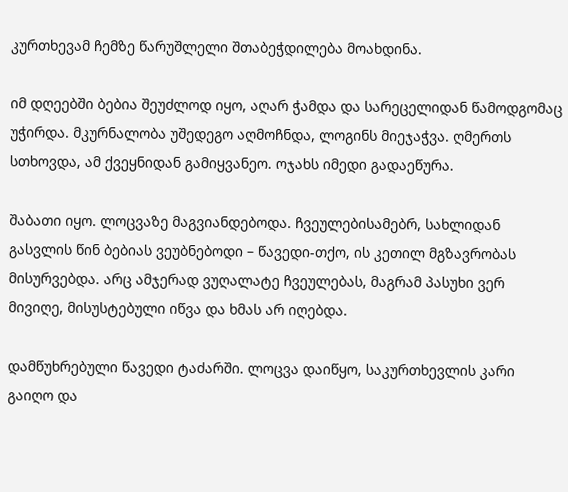კურთხევამ ჩემზე წარუშლელი შთაბეჭდილება მოახდინა.

იმ დღეებში ბებია შეუძლოდ იყო, აღარ ჭამდა და სარეცელიდან წამოდგომაც უჭირდა. მკურნალობა უშედეგო აღმოჩნდა, ლოგინს მიეჯაჭვა. ღმერთს სთხოვდა, ამ ქვეყნიდან გამიყვანეო. ოჯახს იმედი გადაეწურა.

შაბათი იყო. ლოცვაზე მაგვიანდებოდა. ჩვეულებისამებრ, სახლიდან გასვლის წინ ბებიას ვეუბნებოდი – წავედი-თქო, ის კეთილ მგზავრობას მისურვებდა. არც ამჯერად ვუღალატე ჩვეულებას, მაგრამ პასუხი ვერ მივიღე, მისუსტებული იწვა და ხმას არ იღებდა.

დამწუხრებული წავედი ტაძარში. ლოცვა დაიწყო, საკურთხევლის კარი გაიღო და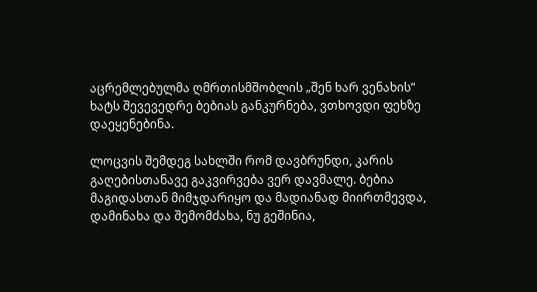აცრემლებულმა ღმრთისმშობლის „შენ ხარ ვენახის“ ხატს შევევედრე ბებიას განკურნება, ვთხოვდი ფეხზე დაეყენებინა.

ლოცვის შემდეგ სახლში რომ დავბრუნდი, კარის გაღებისთანავე გაკვირვება ვერ დავმალე. ბებია მაგიდასთან მიმჯდარიყო და მადიანად მიირთმევდა, დამინახა და შემომძახა, ნუ გეშინია,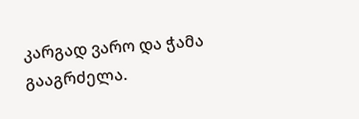კარგად ვარო და ჭამა გააგრძელა.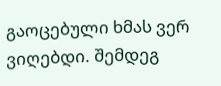გაოცებული ხმას ვერ ვიღებდი. შემდეგ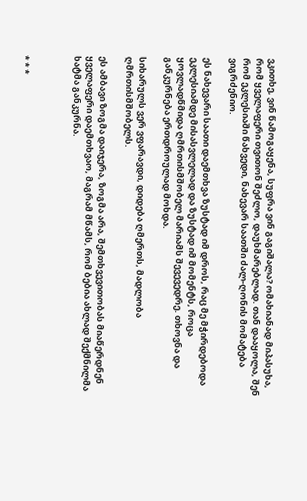ვკითხე, ვინ წამოგაყენა, სუფრა ვინ გაგიშალა? ომახიანად მიპასუხა, რომ ყველაფერი თვითონ შეძლო, დაუხმარებლად. თან დააყოლა, შენ რომ ეკლესიაში წახვედი, ნახევარ საათში ძალ-ღონის მომატება ვიგრძენიო.

ეს ნახევარი საათი დაემთხვა ზუსტად იმ დროს, რაც მე მჭირდებოდა ეკლესიამდე მისასვლელად და ზუსტად იმ მომენტს, როცა ყოვლადწმიდა ღმრთისმშობელ მარიამს შევევედრე. თხოვნა და განკურნება ერთდროულად მოხდა.

სიხარულს ვერ ვფარავდი, დიდება ღმერთს, მადლობა ღმრთისმშობელს.

ეს ამბავი ზოგმა დაიჯერა, ზოგმა არა, შემთხვევითობას მიაწერდნენ ყველაფერი დაემთხვაო, მაგრამ მწამს, რომ ბებია ახლად შექმნილმა ხატმა განკურნა.



* * *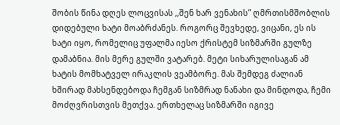შობის წინა დღეს ლოცვისას ,,შენ ხარ ვენახის“ ღმრთისმშობლის დიდებული ხატი მოაბრძანეს. როგორც შევხედე, ვიცანი, ეს ის ხატი იყო, რომელიც უფალმა იესო ქრისტემ სიზმარში გულზე დამაბნია. მის მერე გულში ვატარებ. მეტი სიხარულისაგან ამ ხატის მომხატველ ირაკლის ვეამბორე. მას შემდეგ ძალიან ხშირად მახსენდებოდა ჩემგან სიზმრად ნანახი და მინდოდა, ჩემი მოძღვრისთვის მეთქვა. ერთხელაც სიზმარში იგივე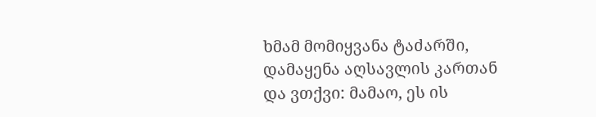ხმამ მომიყვანა ტაძარში, დამაყენა აღსავლის კართან და ვთქვი: მამაო, ეს ის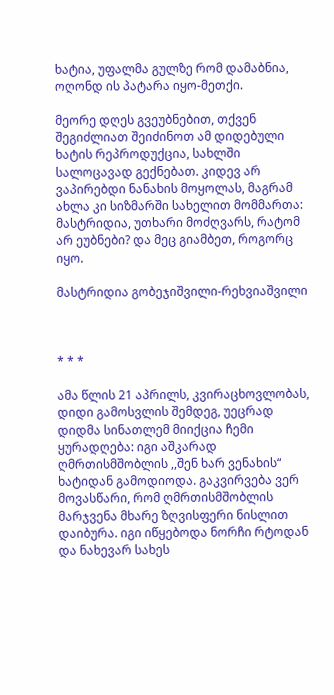ხატია, უფალმა გულზე რომ დამაბნია, ოღონდ ის პატარა იყო-მეთქი.

მეორე დღეს გვეუბნებით, თქვენ შეგიძლიათ შეიძინოთ ამ დიდებული ხატის რეპროდუქცია, სახლში სალოცავად გექნებათ. კიდევ არ ვაპირებდი ნანახის მოყოლას, მაგრამ ახლა კი სიზმარში სახელით მომმართა: მასტრიდია, უთხარი მოძღვარს, რატომ არ ეუბნები? და მეც გიამბეთ, როგორც იყო.

მასტრიდია გობეჯიშვილი-რეხვიაშვილი



* * *

ამა წლის 21 აპრილს, კვირაცხოვლობას, დიდი გამოსვლის შემდეგ, უეცრად დიდმა სინათლემ მიიქცია ჩემი ყურადღება: იგი აშკარად ღმრთისმშობლის ,,შენ ხარ ვენახის“ ხატიდან გამოდიოდა. გაკვირვება ვერ მოვასწარი, რომ ღმრთისმშობლის მარჯვენა მხარე ზღვისფერი ნისლით დაიბურა. იგი იწყებოდა ნორჩი რტოდან და ნახევარ სახეს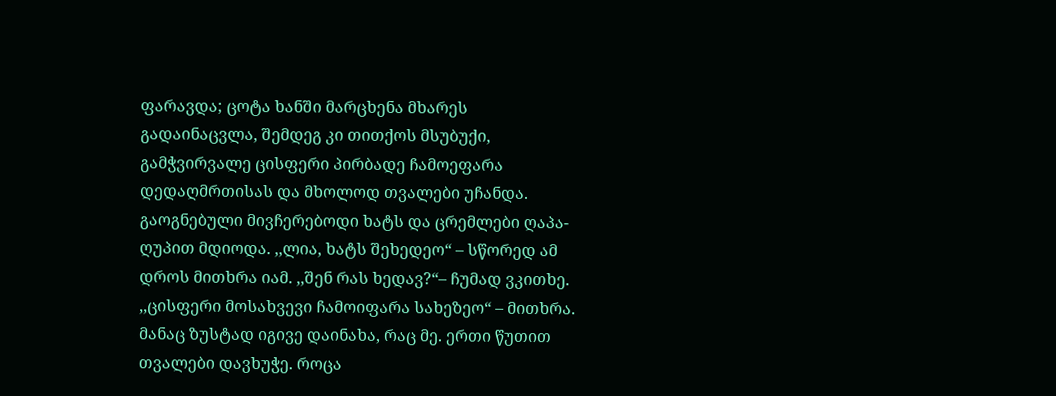ფარავდა; ცოტა ხანში მარცხენა მხარეს გადაინაცვლა, შემდეგ კი თითქოს მსუბუქი, გამჭვირვალე ცისფერი პირბადე ჩამოეფარა დედაღმრთისას და მხოლოდ თვალები უჩანდა. გაოგნებული მივჩერებოდი ხატს და ცრემლები ღაპა-ღუპით მდიოდა. ,,ლია, ხატს შეხედეო“ – სწორედ ამ დროს მითხრა იამ. ,,შენ რას ხედავ?“– ჩუმად ვკითხე. ,,ცისფერი მოსახვევი ჩამოიფარა სახეზეო“ – მითხრა. მანაც ზუსტად იგივე დაინახა, რაც მე. ერთი წუთით თვალები დავხუჭე. როცა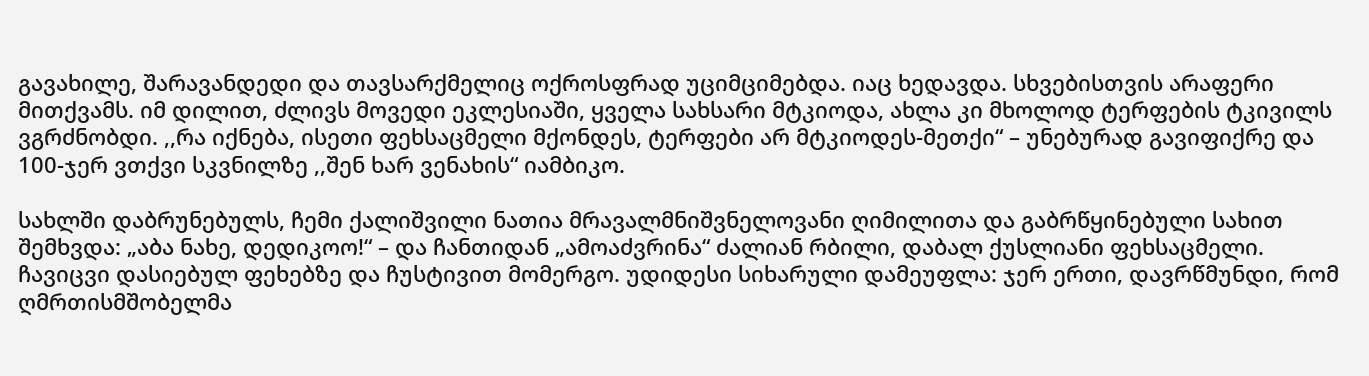გავახილე, შარავანდედი და თავსარქმელიც ოქროსფრად უციმციმებდა. იაც ხედავდა. სხვებისთვის არაფერი მითქვამს. იმ დილით, ძლივს მოვედი ეკლესიაში, ყველა სახსარი მტკიოდა, ახლა კი მხოლოდ ტერფების ტკივილს ვგრძნობდი. ,,რა იქნება, ისეთი ფეხსაცმელი მქონდეს, ტერფები არ მტკიოდეს-მეთქი“ – უნებურად გავიფიქრე და 100-ჯერ ვთქვი სკვნილზე ,,შენ ხარ ვენახის“ იამბიკო.

სახლში დაბრუნებულს, ჩემი ქალიშვილი ნათია მრავალმნიშვნელოვანი ღიმილითა და გაბრწყინებული სახით შემხვდა: „აბა ნახე, დედიკოო!“ – და ჩანთიდან „ამოაძვრინა“ ძალიან რბილი, დაბალ ქუსლიანი ფეხსაცმელი. ჩავიცვი დასიებულ ფეხებზე და ჩუსტივით მომერგო. უდიდესი სიხარული დამეუფლა: ჯერ ერთი, დავრწმუნდი, რომ ღმრთისმშობელმა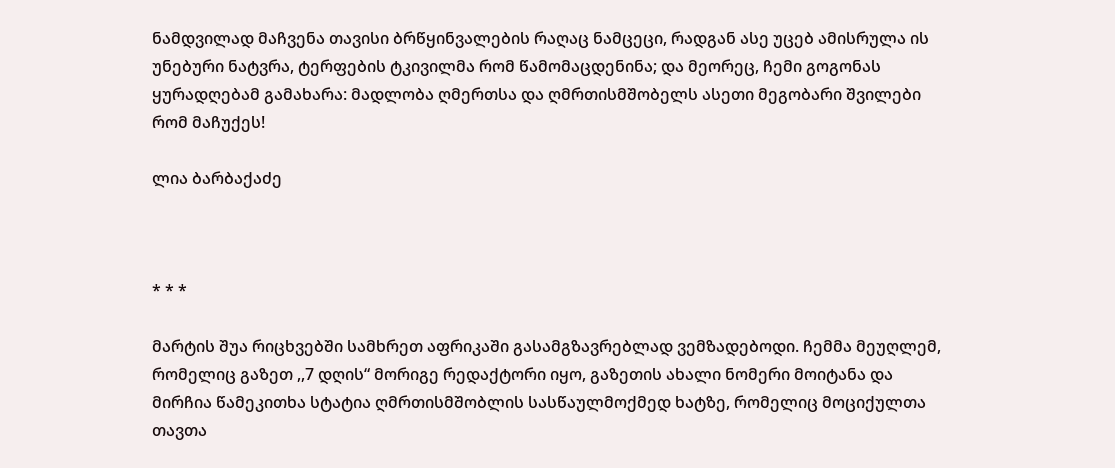ნამდვილად მაჩვენა თავისი ბრწყინვალების რაღაც ნამცეცი, რადგან ასე უცებ ამისრულა ის უნებური ნატვრა, ტერფების ტკივილმა რომ წამომაცდენინა; და მეორეც, ჩემი გოგონას ყურადღებამ გამახარა: მადლობა ღმერთსა და ღმრთისმშობელს ასეთი მეგობარი შვილები რომ მაჩუქეს!

ლია ბარბაქაძე



* * *

მარტის შუა რიცხვებში სამხრეთ აფრიკაში გასამგზავრებლად ვემზადებოდი. ჩემმა მეუღლემ, რომელიც გაზეთ ,,7 დღის“ მორიგე რედაქტორი იყო, გაზეთის ახალი ნომერი მოიტანა და მირჩია წამეკითხა სტატია ღმრთისმშობლის სასწაულმოქმედ ხატზე, რომელიც მოციქულთა თავთა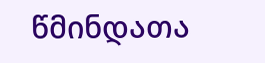წმინდათა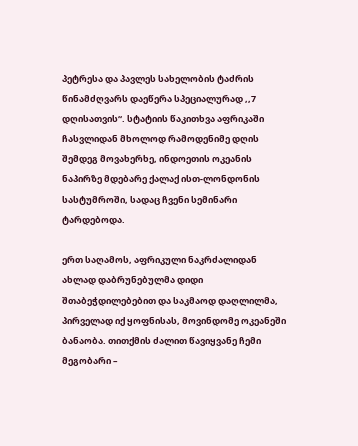პეტრესა და პავლეს სახელობის ტაძრის წინამძღვარს დაეწერა სპეციალურად ,,7 დღისათვის“. სტატიის წაკითხვა აფრიკაში ჩასვლიდან მხოლოდ რამოდენიმე დღის შემდეგ მოვახერხე, ინდოეთის ოკეანის ნაპირზე მდებარე ქალაქ ისთ-ლონდონის სასტუმროში, სადაც ჩვენი სემინარი ტარდებოდა.

ერთ საღამოს, აფრიკული ნაკრძალიდან ახლად დაბრუნებულმა დიდი შთაბეჭდილებებით და საკმაოდ დაღლილმა, პირველად იქ ყოფნისას, მოვინდომე ოკეანეში ბანაობა. თითქმის ძალით წავიყვანე ჩემი მეგობარი –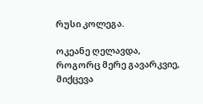რუსი კოლეგა.

ოკეანე ღელავდა, როგორც მერე გავარკვიე, მიქცევა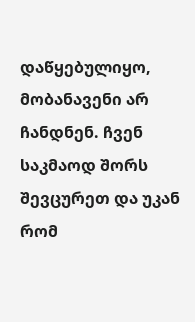დაწყებულიყო, მობანავენი არ ჩანდნენ. ჩვენ საკმაოდ შორს შევცურეთ და უკან რომ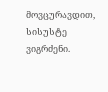მოვცურავდით, სისუსტე ვიგრძენი.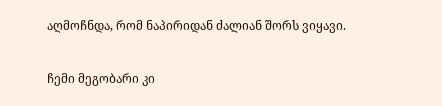აღმოჩნდა, რომ ნაპირიდან ძალიან შორს ვიყავი.

ჩემი მეგობარი კი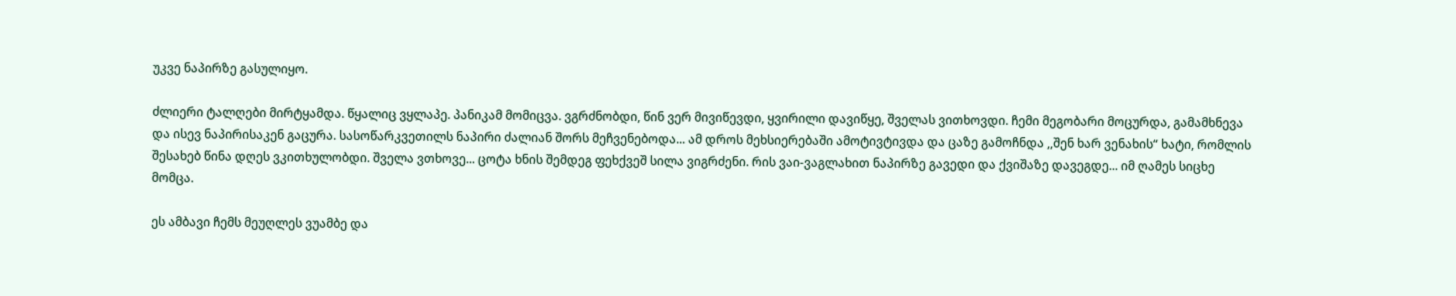უკვე ნაპირზე გასულიყო.

ძლიერი ტალღები მირტყამდა. წყალიც ვყლაპე. პანიკამ მომიცვა. ვგრძნობდი, წინ ვერ მივიწევდი, ყვირილი დავიწყე, შველას ვითხოვდი. ჩემი მეგობარი მოცურდა, გამამხნევა და ისევ ნაპირისაკენ გაცურა. სასოწარკვეთილს ნაპირი ძალიან შორს მეჩვენებოდა... ამ დროს მეხსიერებაში ამოტივტივდა და ცაზე გამოჩნდა ,,შენ ხარ ვენახის“ ხატი, რომლის შესახებ წინა დღეს ვკითხულობდი. შველა ვთხოვე... ცოტა ხნის შემდეგ ფეხქვეშ სილა ვიგრძენი. რის ვაი-ვაგლახით ნაპირზე გავედი და ქვიშაზე დავეგდე... იმ ღამეს სიცხე მომცა.

ეს ამბავი ჩემს მეუღლეს ვუამბე და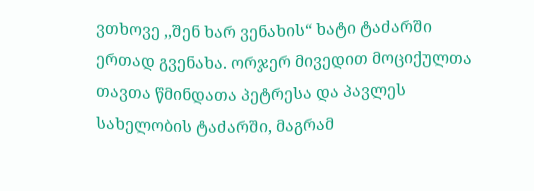ვთხოვე ,,შენ ხარ ვენახის“ ხატი ტაძარში ერთად გვენახა. ორჯერ მივედით მოციქულთა თავთა წმინდათა პეტრესა და პავლეს სახელობის ტაძარში, მაგრამ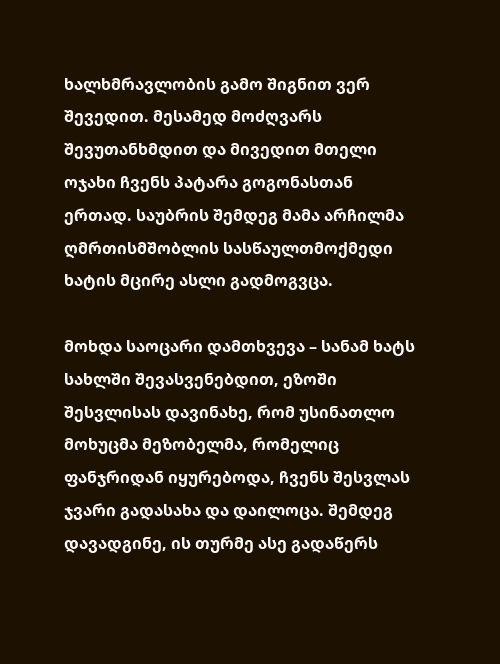ხალხმრავლობის გამო შიგნით ვერ შევედით. მესამედ მოძღვარს შევუთანხმდით და მივედით მთელი ოჯახი ჩვენს პატარა გოგონასთან ერთად. საუბრის შემდეგ მამა არჩილმა ღმრთისმშობლის სასწაულთმოქმედი ხატის მცირე ასლი გადმოგვცა.

მოხდა საოცარი დამთხვევა – სანამ ხატს სახლში შევასვენებდით, ეზოში შესვლისას დავინახე, რომ უსინათლო მოხუცმა მეზობელმა, რომელიც ფანჯრიდან იყურებოდა, ჩვენს შესვლას ჯვარი გადასახა და დაილოცა. შემდეგ დავადგინე, ის თურმე ასე გადაწერს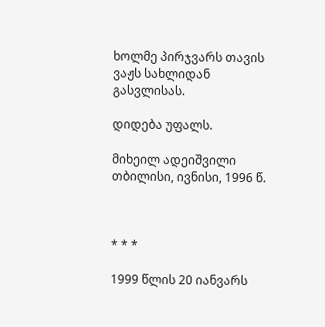ხოლმე პირჯვარს თავის ვაჟს სახლიდან გასვლისას.

დიდება უფალს.

მიხეილ ადეიშვილი
თბილისი, ივნისი, 1996 წ.



* * *

1999 წლის 20 იანვარს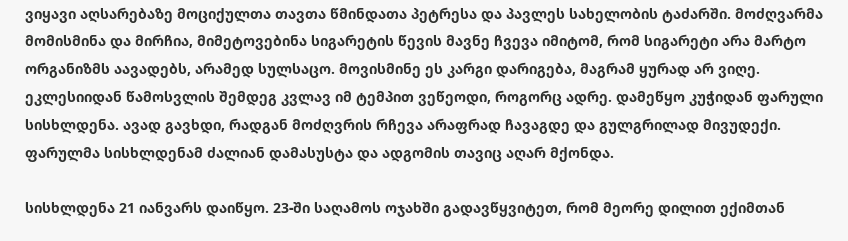ვიყავი აღსარებაზე მოციქულთა თავთა წმინდათა პეტრესა და პავლეს სახელობის ტაძარში. მოძღვარმა მომისმინა და მირჩია, მიმეტოვებინა სიგარეტის წევის მავნე ჩვევა იმიტომ, რომ სიგარეტი არა მარტო ორგანიზმს აავადებს, არამედ სულსაცო. მოვისმინე ეს კარგი დარიგება, მაგრამ ყურად არ ვიღე. ეკლესიიდან წამოსვლის შემდეგ კვლავ იმ ტემპით ვეწეოდი, როგორც ადრე. დამეწყო კუჭიდან ფარული სისხლდენა. ავად გავხდი, რადგან მოძღვრის რჩევა არაფრად ჩავაგდე და გულგრილად მივუდექი. ფარულმა სისხლდენამ ძალიან დამასუსტა და ადგომის თავიც აღარ მქონდა.

სისხლდენა 21 იანვარს დაიწყო. 23-ში საღამოს ოჯახში გადავწყვიტეთ, რომ მეორე დილით ექიმთან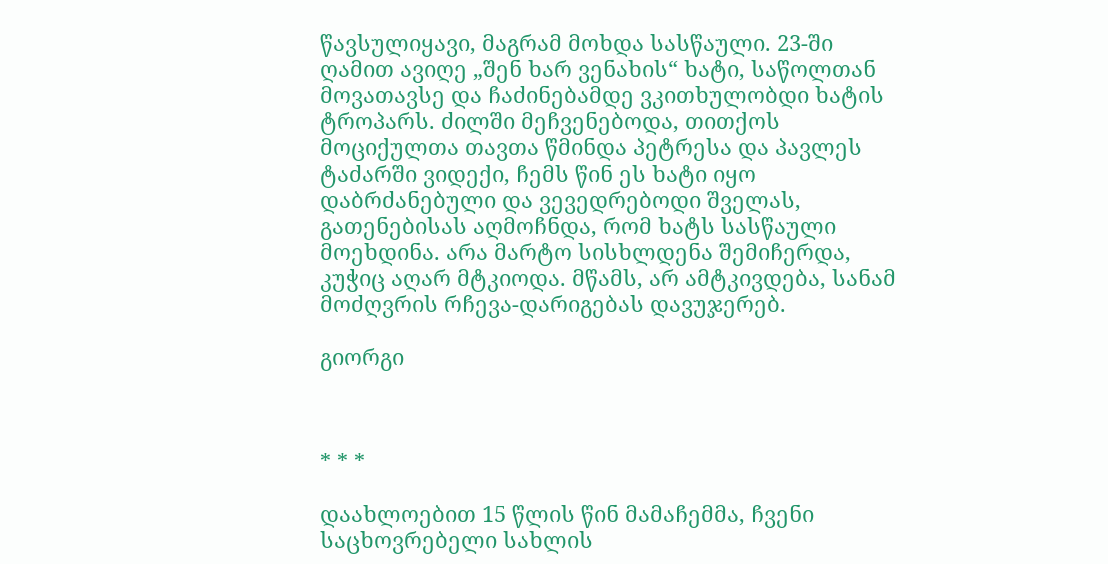წავსულიყავი, მაგრამ მოხდა სასწაული. 23-ში ღამით ავიღე „შენ ხარ ვენახის“ ხატი, საწოლთან მოვათავსე და ჩაძინებამდე ვკითხულობდი ხატის ტროპარს. ძილში მეჩვენებოდა, თითქოს მოციქულთა თავთა წმინდა პეტრესა და პავლეს ტაძარში ვიდექი, ჩემს წინ ეს ხატი იყო დაბრძანებული და ვევედრებოდი შველას, გათენებისას აღმოჩნდა, რომ ხატს სასწაული მოეხდინა. არა მარტო სისხლდენა შემიჩერდა, კუჭიც აღარ მტკიოდა. მწამს, არ ამტკივდება, სანამ მოძღვრის რჩევა-დარიგებას დავუჯერებ.

გიორგი



* * *

დაახლოებით 15 წლის წინ მამაჩემმა, ჩვენი საცხოვრებელი სახლის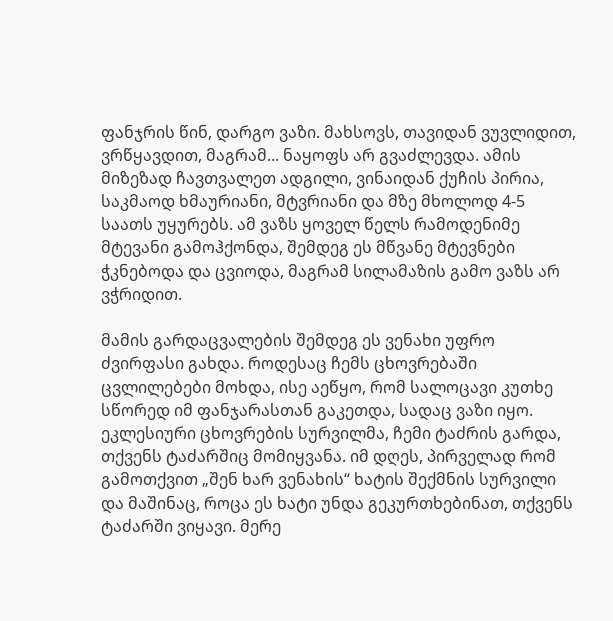ფანჯრის წინ, დარგო ვაზი. მახსოვს, თავიდან ვუვლიდით, ვრწყავდით, მაგრამ... ნაყოფს არ გვაძლევდა. ამის მიზეზად ჩავთვალეთ ადგილი, ვინაიდან ქუჩის პირია, საკმაოდ ხმაურიანი, მტვრიანი და მზე მხოლოდ 4-5 საათს უყურებს. ამ ვაზს ყოველ წელს რამოდენიმე მტევანი გამოჰქონდა, შემდეგ ეს მწვანე მტევნები ჭკნებოდა და ცვიოდა, მაგრამ სილამაზის გამო ვაზს არ ვჭრიდით.

მამის გარდაცვალების შემდეგ ეს ვენახი უფრო ძვირფასი გახდა. როდესაც ჩემს ცხოვრებაში ცვლილებები მოხდა, ისე აეწყო, რომ სალოცავი კუთხე სწორედ იმ ფანჯარასთან გაკეთდა, სადაც ვაზი იყო. ეკლესიური ცხოვრების სურვილმა, ჩემი ტაძრის გარდა, თქვენს ტაძარშიც მომიყვანა. იმ დღეს, პირველად რომ გამოთქვით „შენ ხარ ვენახის“ ხატის შექმნის სურვილი და მაშინაც, როცა ეს ხატი უნდა გეკურთხებინათ, თქვენს ტაძარში ვიყავი. მერე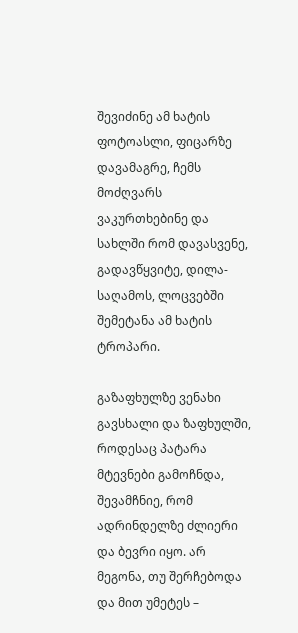შევიძინე ამ ხატის ფოტოასლი, ფიცარზე დავამაგრე, ჩემს მოძღვარს ვაკურთხებინე და სახლში რომ დავასვენე, გადავწყვიტე, დილა-საღამოს, ლოცვებში შემეტანა ამ ხატის ტროპარი.

გაზაფხულზე ვენახი გავსხალი და ზაფხულში, როდესაც პატარა მტევნები გამოჩნდა, შევამჩნიე, რომ ადრინდელზე ძლიერი და ბევრი იყო. არ მეგონა, თუ შერჩებოდა და მით უმეტეს –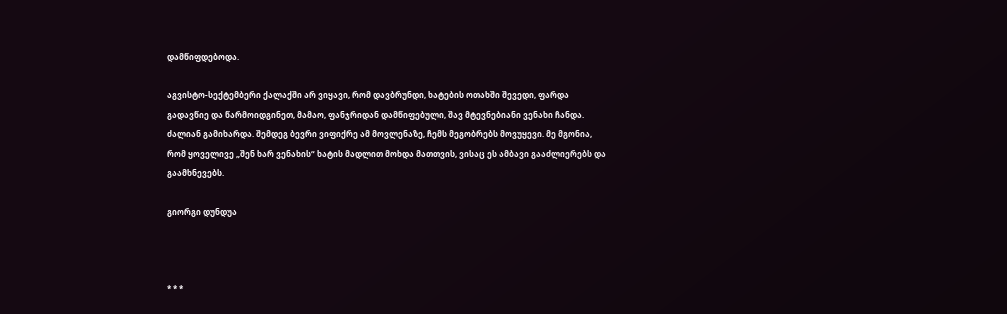დამწიფდებოდა.

აგვისტო-სექტემბერი ქალაქში არ ვიყავი, რომ დავბრუნდი, ხატების ოთახში შევედი, ფარდა გადავწიე და წარმოიდგინეთ, მამაო, ფანჯრიდან დამწიფებული, შავ მტევნებიანი ვენახი ჩანდა. ძალიან გამიხარდა. შემდეგ ბევრი ვიფიქრე ამ მოვლენაზე, ჩემს მეგობრებს მოვუყევი. მე მგონია, რომ ყოველივე „შენ ხარ ვენახის“ ხატის მადლით მოხდა მათთვის, ვისაც ეს ამბავი გააძლიერებს და გაამხნევებს.

გიორგი დუნდუა



* * *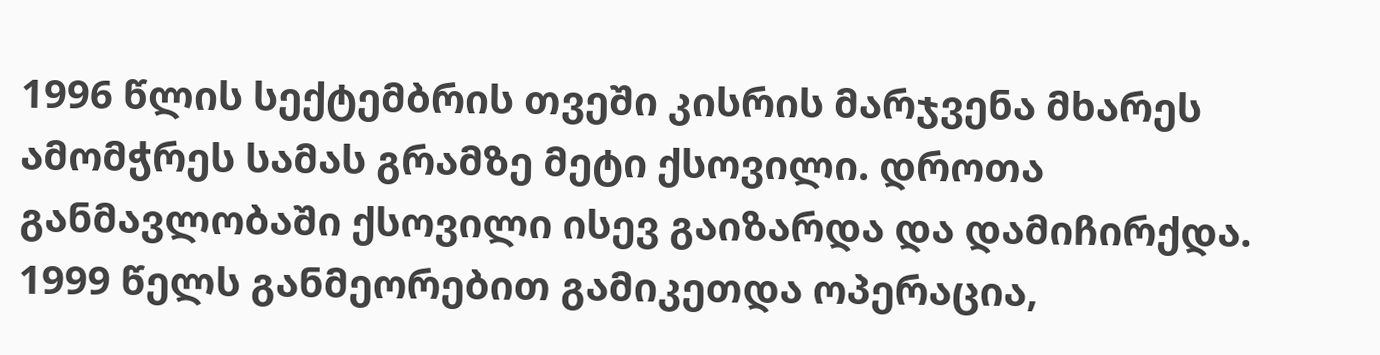1996 წლის სექტემბრის თვეში კისრის მარჯვენა მხარეს ამომჭრეს სამას გრამზე მეტი ქსოვილი. დროთა განმავლობაში ქსოვილი ისევ გაიზარდა და დამიჩირქდა. 1999 წელს განმეორებით გამიკეთდა ოპერაცია,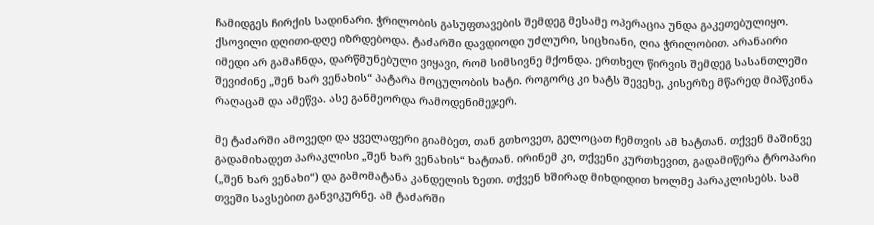ჩამიდგეს ჩირქის სადინარი. ჭრილობის გასუფთავების შემდეგ მესამე ოპერაცია უნდა გაკეთებულიყო. ქსოვილი დღითი-დღე იზრდებოდა. ტაძარში დავდიოდი უძლური, სიცხიანი, ღია ჭრილობით. არანაირი იმედი არ გამაჩნდა, დარწმუნებული ვიყავი, რომ სიმსივნე მქონდა. ერთხელ წირვის შემდეგ სასანთლეში შევიძინე „შენ ხარ ვენახის“ პატარა მოცულობის ხატი. როგორც კი ხატს შევეხე, კისერზე მწარედ მიპწკინა რაღაცამ და ამეწვა. ასე განმეორდა რამოდენიმეჯერ.

მე ტაძარში ამოვედი და ყველაფერი გიამბეთ, თან გთხოვეთ, გელოცათ ჩემთვის ამ ხატთან. თქვენ მაშინვე გადამიხადეთ პარაკლისი „შენ ხარ ვენახის“ ხატთან. ირინემ კი, თქვენი კურთხევით, გადამიწერა ტროპარი („შენ ხარ ვენახი“) და გამომატანა კანდელის ზეთი. თქვენ ხშირად მიხდიდით ხოლმე პარაკლისებს. სამ თვეში სავსებით განვიკურნე. ამ ტაძარში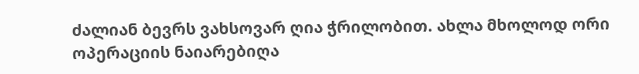ძალიან ბევრს ვახსოვარ ღია ჭრილობით. ახლა მხოლოდ ორი ოპერაციის ნაიარებიღა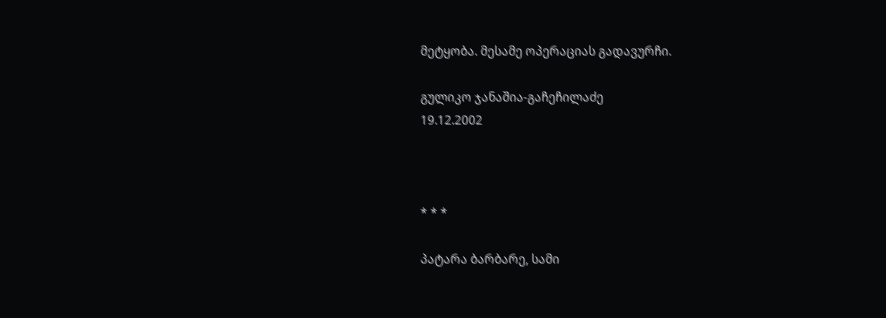მეტყობა. მესამე ოპერაციას გადავურჩი.

გულიკო ჯანაშია-გაჩეჩილაძე
19.12.2002



* * *

პატარა ბარბარე, სამი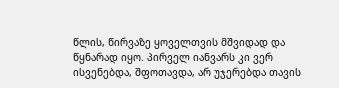წლის, წირვაზე ყოველთვის მშვიდად და წყნარად იყო. პირველ იანვარს კი ვერ ისვენებდა, შფოთავდა, არ უჯერებდა თავის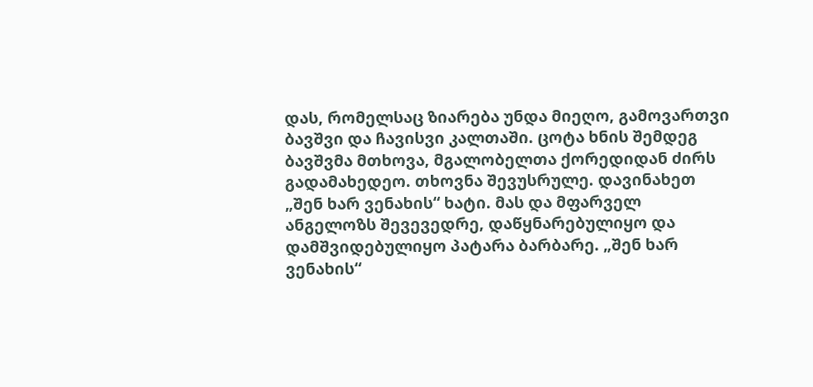დას, რომელსაც ზიარება უნდა მიეღო, გამოვართვი ბავშვი და ჩავისვი კალთაში. ცოტა ხნის შემდეგ ბავშვმა მთხოვა, მგალობელთა ქორედიდან ძირს გადამახედეო. თხოვნა შევუსრულე. დავინახეთ „შენ ხარ ვენახის“ ხატი. მას და მფარველ ანგელოზს შევევედრე, დაწყნარებულიყო და დამშვიდებულიყო პატარა ბარბარე. „შენ ხარ ვენახის“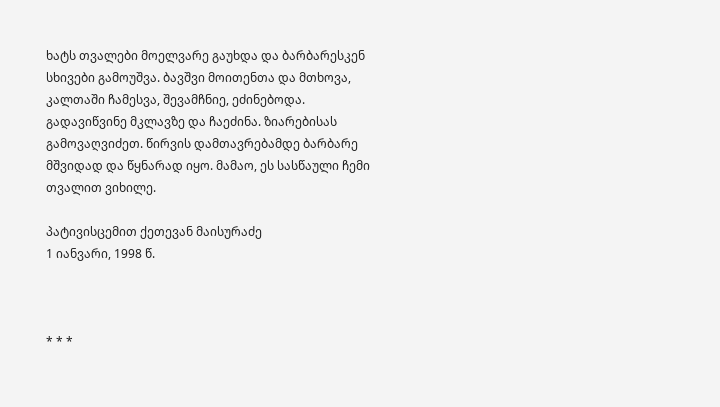ხატს თვალები მოელვარე გაუხდა და ბარბარესკენ სხივები გამოუშვა. ბავშვი მოითენთა და მთხოვა, კალთაში ჩამესვა, შევამჩნიე, ეძინებოდა. გადავიწვინე მკლავზე და ჩაეძინა. ზიარებისას გამოვაღვიძეთ. წირვის დამთავრებამდე ბარბარე მშვიდად და წყნარად იყო. მამაო, ეს სასწაული ჩემი თვალით ვიხილე.

პატივისცემით ქეთევან მაისურაძე
1 იანვარი, 1998 წ.



* * *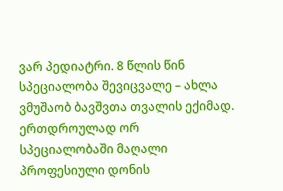ვარ პედიატრი. 8 წლის წინ სპეციალობა შევიცვალე – ახლა ვმუშაობ ბავშვთა თვალის ექიმად. ერთდროულად ორ სპეციალობაში მაღალი პროფესიული დონის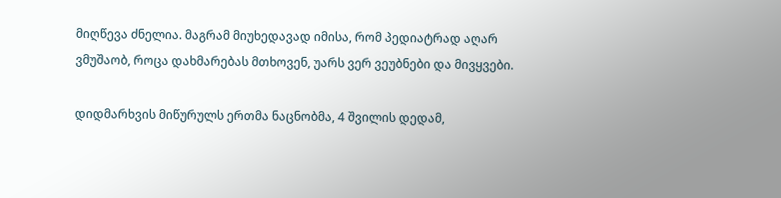მიღწევა ძნელია. მაგრამ მიუხედავად იმისა, რომ პედიატრად აღარ ვმუშაობ, როცა დახმარებას მთხოვენ, უარს ვერ ვეუბნები და მივყვები.

დიდმარხვის მიწურულს ერთმა ნაცნობმა, 4 შვილის დედამ,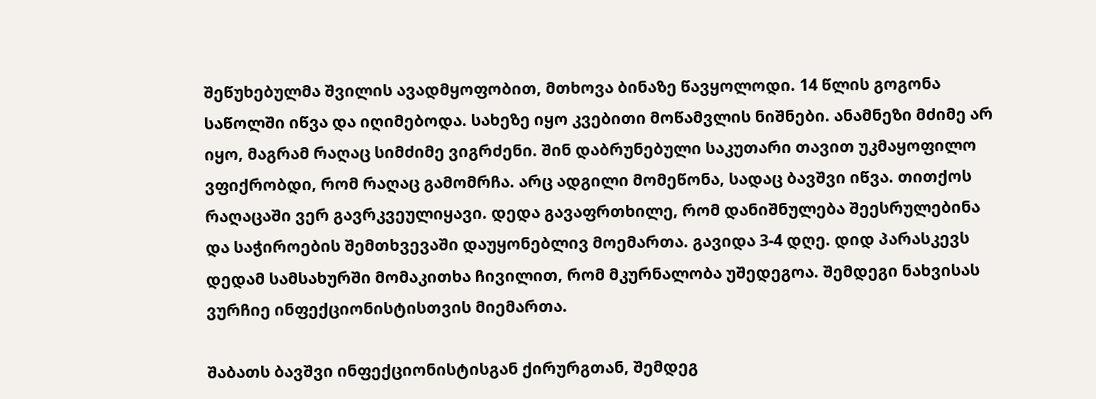შეწუხებულმა შვილის ავადმყოფობით, მთხოვა ბინაზე წავყოლოდი. 14 წლის გოგონა საწოლში იწვა და იღიმებოდა. სახეზე იყო კვებითი მოწამვლის ნიშნები. ანამნეზი მძიმე არ იყო, მაგრამ რაღაც სიმძიმე ვიგრძენი. შინ დაბრუნებული საკუთარი თავით უკმაყოფილო ვფიქრობდი, რომ რაღაც გამომრჩა. არც ადგილი მომეწონა, სადაც ბავშვი იწვა. თითქოს რაღაცაში ვერ გავრკვეულიყავი. დედა გავაფრთხილე, რომ დანიშნულება შეესრულებინა და საჭიროების შემთხვევაში დაუყონებლივ მოემართა. გავიდა 3-4 დღე. დიდ პარასკევს დედამ სამსახურში მომაკითხა ჩივილით, რომ მკურნალობა უშედეგოა. შემდეგი ნახვისას ვურჩიე ინფექციონისტისთვის მიემართა.

შაბათს ბავშვი ინფექციონისტისგან ქირურგთან, შემდეგ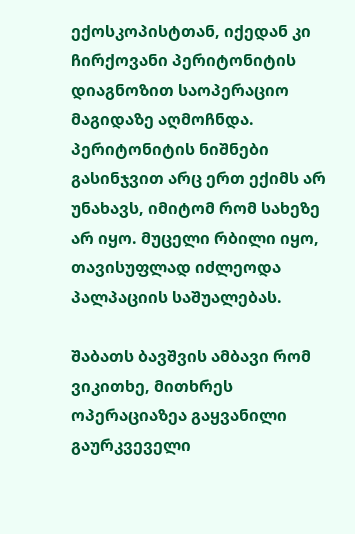ექოსკოპისტთან, იქედან კი ჩირქოვანი პერიტონიტის დიაგნოზით საოპერაციო მაგიდაზე აღმოჩნდა. პერიტონიტის ნიშნები გასინჯვით არც ერთ ექიმს არ უნახავს, იმიტომ რომ სახეზე არ იყო. მუცელი რბილი იყო, თავისუფლად იძლეოდა პალპაციის საშუალებას.

შაბათს ბავშვის ამბავი რომ ვიკითხე, მითხრეს ოპერაციაზეა გაყვანილი გაურკვეველი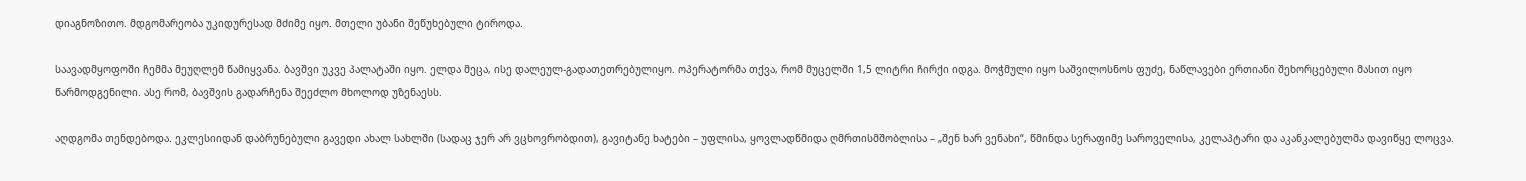დიაგნოზითო. მდგომარეობა უკიდურესად მძიმე იყო. მთელი უბანი შეწუხებული ტიროდა.

საავადმყოფოში ჩემმა მეუღლემ წამიყვანა. ბავშვი უკვე პალატაში იყო. ელდა მეცა, ისე დალეულ-გადათეთრებულიყო. ოპერატორმა თქვა, რომ მუცელში 1,5 ლიტრი ჩირქი იდგა. მოჭმული იყო საშვილოსნოს ფუძე, ნაწლავები ერთიანი შეხორცებული მასით იყო წარმოდგენილი. ასე რომ, ბავშვის გადარჩენა შეეძლო მხოლოდ უზენაესს.

აღდგომა თენდებოდა. ეკლესიიდან დაბრუნებული გავედი ახალ სახლში (სადაც ჯერ არ ვცხოვრობდით), გავიტანე ხატები – უფლისა, ყოვლადწმიდა ღმრთისმშობლისა – „შენ ხარ ვენახი“, წმინდა სერაფიმე საროველისა, კელაპტარი და აკანკალებულმა დავიწყე ლოცვა.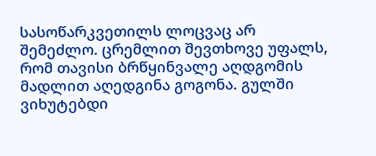სასოწარკვეთილს ლოცვაც არ შემეძლო. ცრემლით შევთხოვე უფალს, რომ თავისი ბრწყინვალე აღდგომის მადლით აღედგინა გოგონა. გულში ვიხუტებდი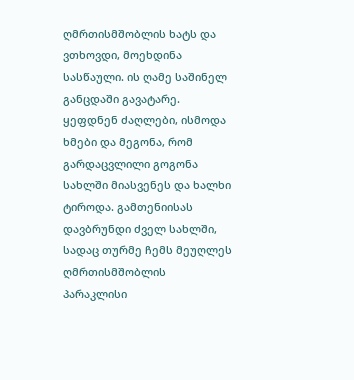ღმრთისმშობლის ხატს და ვთხოვდი, მოეხდინა სასწაული. ის ღამე საშინელ განცდაში გავატარე. ყეფდნენ ძაღლები, ისმოდა ხმები და მეგონა, რომ გარდაცვლილი გოგონა სახლში მიასვენეს და ხალხი ტიროდა. გამთენიისას დავბრუნდი ძველ სახლში, სადაც თურმე ჩემს მეუღლეს ღმრთისმშობლის პარაკლისი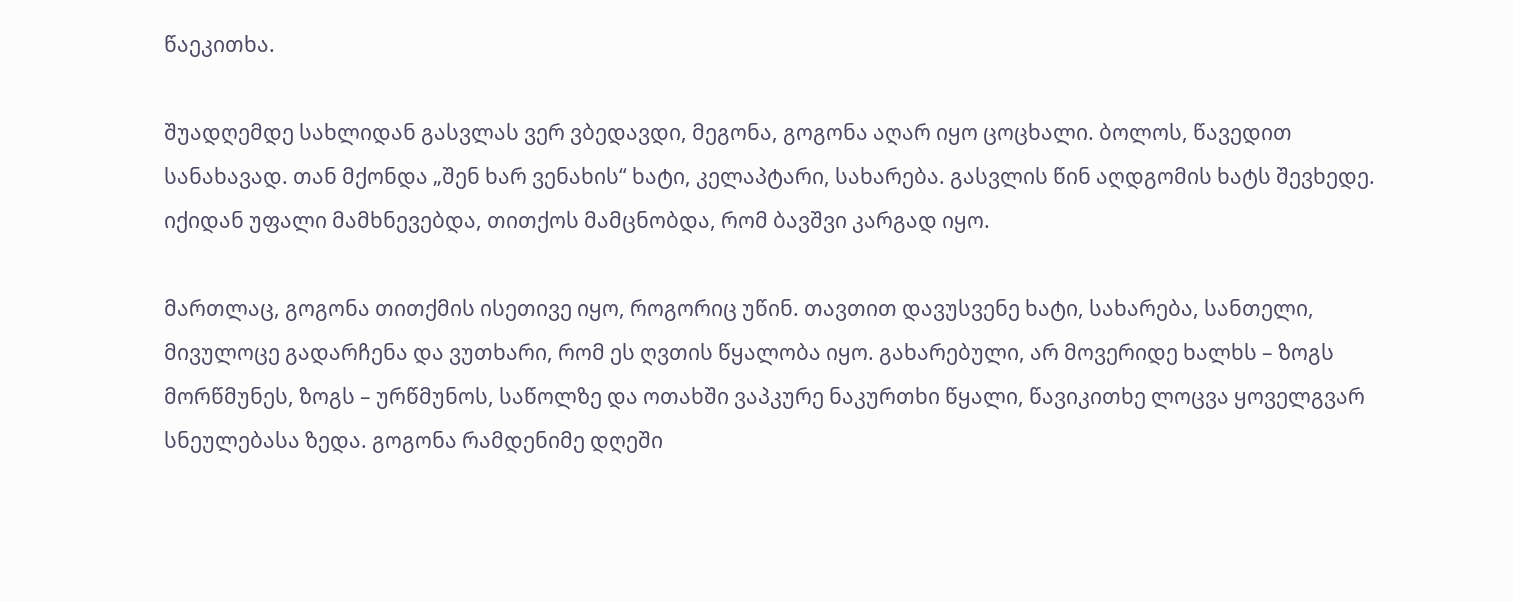წაეკითხა.

შუადღემდე სახლიდან გასვლას ვერ ვბედავდი, მეგონა, გოგონა აღარ იყო ცოცხალი. ბოლოს, წავედით სანახავად. თან მქონდა „შენ ხარ ვენახის“ ხატი, კელაპტარი, სახარება. გასვლის წინ აღდგომის ხატს შევხედე. იქიდან უფალი მამხნევებდა, თითქოს მამცნობდა, რომ ბავშვი კარგად იყო.

მართლაც, გოგონა თითქმის ისეთივე იყო, როგორიც უწინ. თავთით დავუსვენე ხატი, სახარება, სანთელი, მივულოცე გადარჩენა და ვუთხარი, რომ ეს ღვთის წყალობა იყო. გახარებული, არ მოვერიდე ხალხს – ზოგს მორწმუნეს, ზოგს – ურწმუნოს, საწოლზე და ოთახში ვაპკურე ნაკურთხი წყალი, წავიკითხე ლოცვა ყოველგვარ სნეულებასა ზედა. გოგონა რამდენიმე დღეში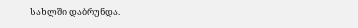სახლში დაბრუნდა.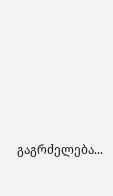გაგრძელება...